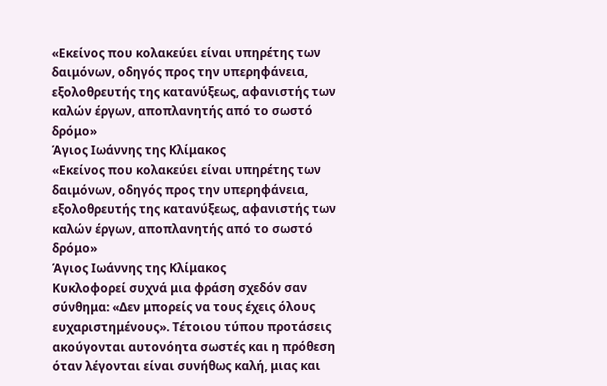«Εκείνος που κολακεύει είναι υπηρέτης των δαιμόνων, οδηγός προς την υπερηφάνεια, εξολοθρευτής της κατανύξεως, αφανιστής των καλών έργων, αποπλανητής από το σωστό δρόμο»
Άγιος Ιωάννης της Κλίμακος
«Εκείνος που κολακεύει είναι υπηρέτης των δαιμόνων, οδηγός προς την υπερηφάνεια, εξολοθρευτής της κατανύξεως, αφανιστής των καλών έργων, αποπλανητής από το σωστό δρόμο»
Άγιος Ιωάννης της Κλίμακος
Κυκλοφορεί συχνά μια φράση σχεδόν σαν σύνθημα: «Δεν μπορείς να τους έχεις όλους ευχαριστημένους». Τέτοιου τύπου προτάσεις ακούγονται αυτονόητα σωστές και η πρόθεση όταν λέγονται είναι συνήθως καλή, μιας και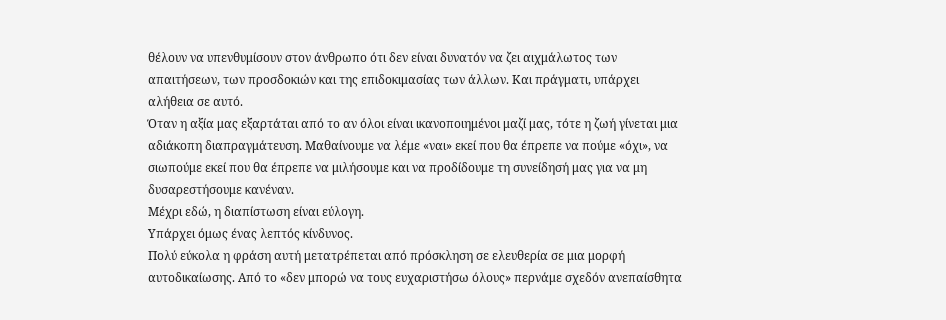θέλουν να υπενθυμίσουν στον άνθρωπο ότι δεν είναι δυνατόν να ζει αιχμάλωτος των απαιτήσεων, των προσδοκιών και της επιδοκιμασίας των άλλων. Και πράγματι, υπάρχει αλήθεια σε αυτό.
Όταν η αξία μας εξαρτάται από το αν όλοι είναι ικανοποιημένοι μαζί μας, τότε η ζωή γίνεται μια αδιάκοπη διαπραγμάτευση. Μαθαίνουμε να λέμε «ναι» εκεί που θα έπρεπε να πούμε «όχι», να σιωπούμε εκεί που θα έπρεπε να μιλήσουμε και να προδίδουμε τη συνείδησή μας για να μη δυσαρεστήσουμε κανέναν.
Μέχρι εδώ, η διαπίστωση είναι εύλογη.
Υπάρχει όμως ένας λεπτός κίνδυνος.
Πολύ εύκολα η φράση αυτή μετατρέπεται από πρόσκληση σε ελευθερία σε μια μορφή αυτοδικαίωσης. Από το «δεν μπορώ να τους ευχαριστήσω όλους» περνάμε σχεδόν ανεπαίσθητα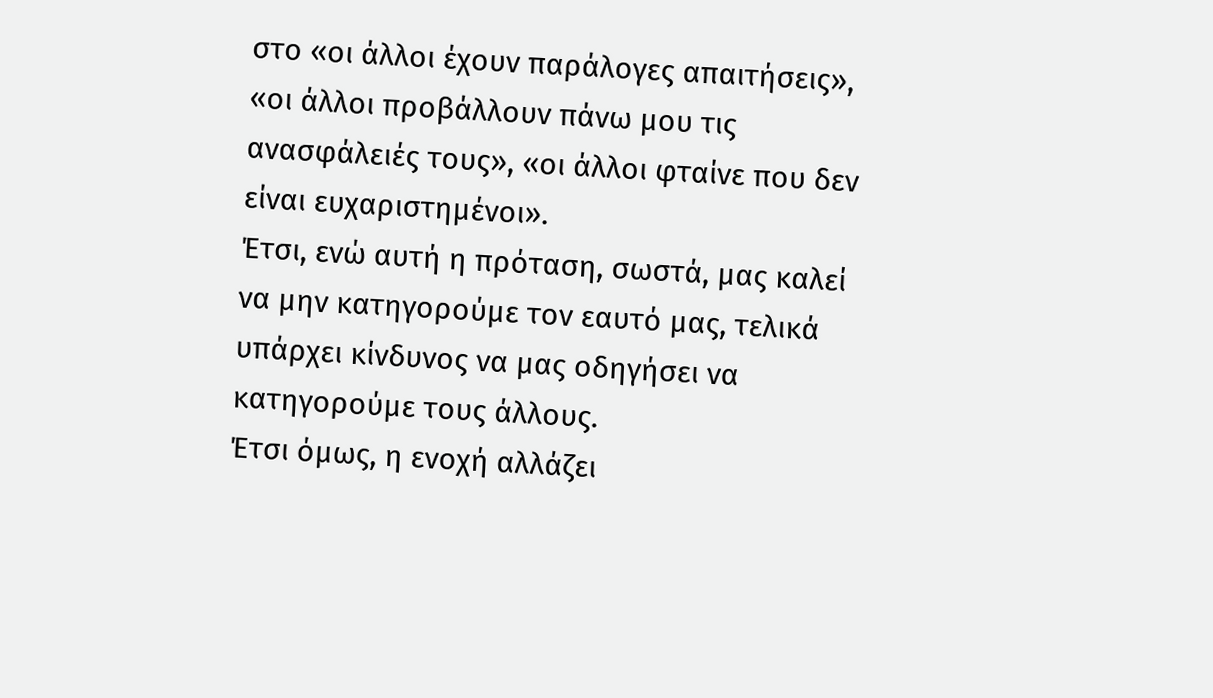στο «οι άλλοι έχουν παράλογες απαιτήσεις», «οι άλλοι προβάλλουν πάνω μου τις ανασφάλειές τους», «οι άλλοι φταίνε που δεν είναι ευχαριστημένοι».
Έτσι, ενώ αυτή η πρόταση, σωστά, μας καλεί να μην κατηγορούμε τον εαυτό μας, τελικά υπάρχει κίνδυνος να μας οδηγήσει να κατηγορούμε τους άλλους.
Έτσι όμως, η ενοχή αλλάζει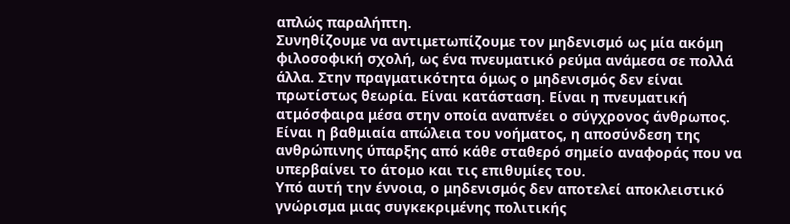απλώς παραλήπτη.
Συνηθίζουμε να αντιμετωπίζουμε τον μηδενισμό ως μία ακόμη φιλοσοφική σχολή, ως ένα πνευματικό ρεύμα ανάμεσα σε πολλά άλλα. Στην πραγματικότητα όμως ο μηδενισμός δεν είναι πρωτίστως θεωρία. Είναι κατάσταση. Είναι η πνευματική ατμόσφαιρα μέσα στην οποία αναπνέει ο σύγχρονος άνθρωπος. Είναι η βαθμιαία απώλεια του νοήματος, η αποσύνδεση της ανθρώπινης ύπαρξης από κάθε σταθερό σημείο αναφοράς που να υπερβαίνει το άτομο και τις επιθυμίες του.
Υπό αυτή την έννοια, ο μηδενισμός δεν αποτελεί αποκλειστικό γνώρισμα μιας συγκεκριμένης πολιτικής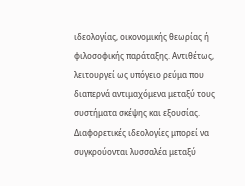ιδεολογίας, οικονομικής θεωρίας ή φιλοσοφικής παράταξης. Αντιθέτως, λειτουργεί ως υπόγειο ρεύμα που διαπερνά αντιμαχόμενα μεταξύ τους συστήματα σκέψης και εξουσίας. Διαφορετικές ιδεολογίες μπορεί να συγκρούονται λυσσαλέα μεταξύ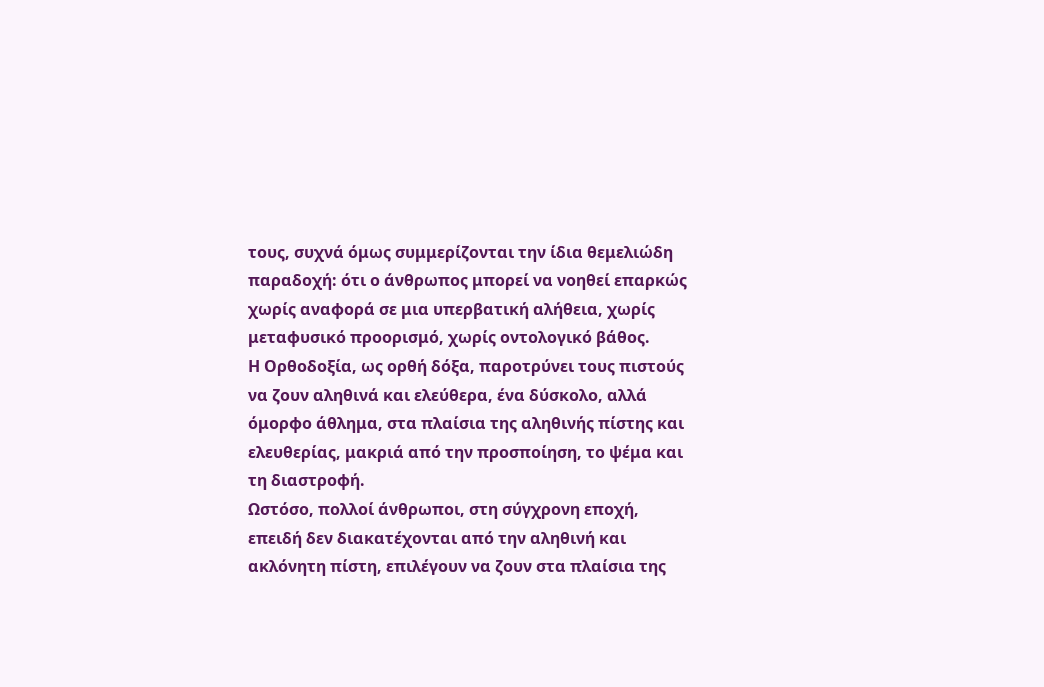τους, συχνά όμως συμμερίζονται την ίδια θεμελιώδη παραδοχή: ότι ο άνθρωπος μπορεί να νοηθεί επαρκώς χωρίς αναφορά σε μια υπερβατική αλήθεια, χωρίς μεταφυσικό προορισμό, χωρίς οντολογικό βάθος.
Η Ορθοδοξία, ως ορθή δόξα, παροτρύνει τους πιστούς να ζουν αληθινά και ελεύθερα, ένα δύσκολο, αλλά όμορφο άθλημα, στα πλαίσια της αληθινής πίστης και ελευθερίας, μακριά από την προσποίηση, το ψέμα και τη διαστροφή.
Ωστόσο, πολλοί άνθρωποι, στη σύγχρονη εποχή, επειδή δεν διακατέχονται από την αληθινή και ακλόνητη πίστη, επιλέγουν να ζουν στα πλαίσια της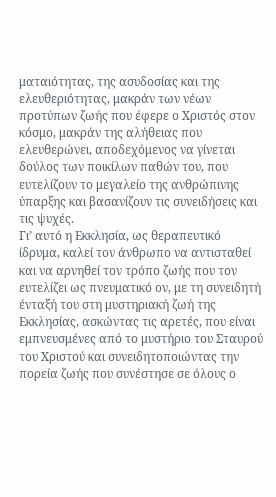ματαιότητας, της ασυδοσίας και της ελευθεριότητας, μακράν των νέων προτύπων ζωής που έφερε ο Χριστός στον κόσμο, μακράν της αλήθειας που ελευθερώνει, αποδεχόμενος να γίνεται δούλος των ποικίλων παθών του, που ευτελίζουν το μεγαλείο της ανθρώπινης ύπαρξης και βασανίζουν τις συνειδήσεις και τις ψυχές.
Γι’ αυτό η Εκκλησία, ως θεραπευτικό ίδρυμα, καλεί τον άνθρωπο να αντισταθεί και να αρνηθεί τον τρόπο ζωής που τον ευτελίζει ως πνευματικό ον, με τη συνειδητή ένταξή του στη μυστηριακή ζωή της Εκκλησίας, ασκώντας τις αρετές, που είναι εμπνευσμένες από το μυστήριο του Σταυρού του Χριστού και συνειδητοποιώντας την πορεία ζωής που συνέστησε σε όλους ο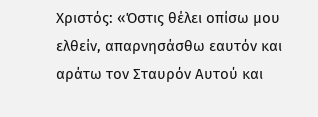Χριστός: «Όστις θέλει οπίσω μου ελθείν, απαρνησάσθω εαυτόν και αράτω τον Σταυρόν Αυτού και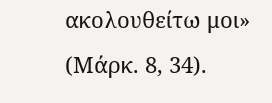ακολουθείτω μοι» (Μάρκ. 8, 34).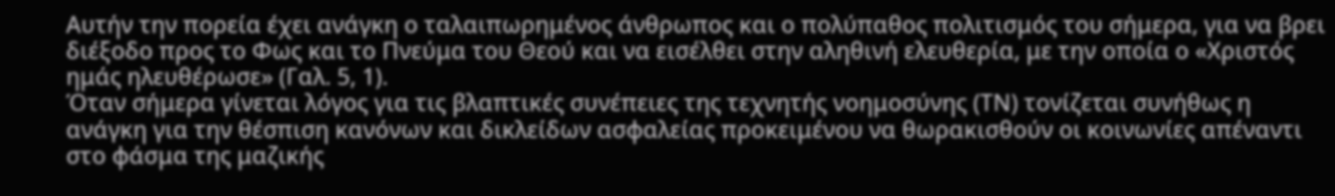Αυτήν την πορεία έχει ανάγκη ο ταλαιπωρημένος άνθρωπος και ο πολύπαθος πολιτισμός του σήμερα, για να βρει διέξοδο προς το Φως και το Πνεύμα του Θεού και να εισέλθει στην αληθινή ελευθερία, με την οποία ο «Χριστός ημάς ηλευθέρωσε» (Γαλ. 5, 1).
Όταν σήμερα γίνεται λόγος για τις βλαπτικές συνέπειες της τεχνητής νοημοσύνης (ΤΝ) τονίζεται συνήθως η ανάγκη για την θέσπιση κανόνων και δικλείδων ασφαλείας προκειμένου να θωρακισθούν οι κοινωνίες απέναντι στο φάσμα της μαζικής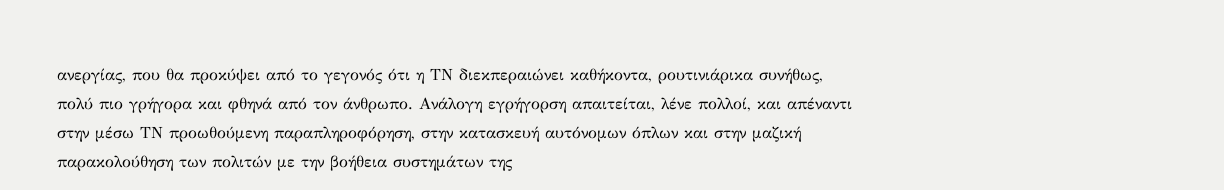ανεργίας, που θα προκύψει από το γεγονός ότι η ΤΝ διεκπεραιώνει καθήκοντα, ρουτινιάρικα συνήθως, πολύ πιο γρήγορα και φθηνά από τον άνθρωπο. Ανάλογη εγρήγορση απαιτείται, λένε πολλοί, και απέναντι στην μέσω ΤΝ προωθούμενη παραπληροφόρηση, στην κατασκευή αυτόνομων όπλων και στην μαζική παρακολούθηση των πολιτών με την βοήθεια συστημάτων της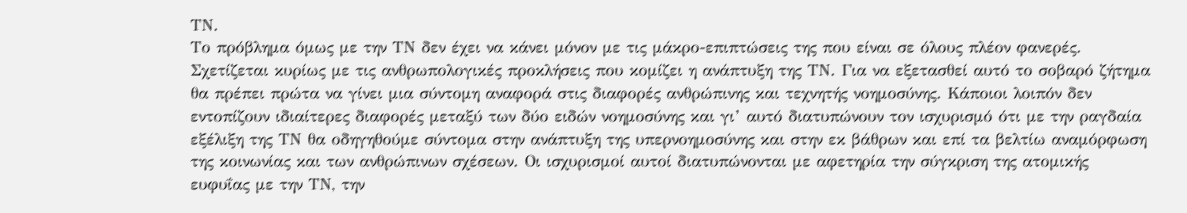ΤΝ.
Το πρόβλημα όμως με την ΤΝ δεν έχει να κάνει μόνον με τις μάκρο-επιπτώσεις της που είναι σε όλους πλέον φανερές. Σχετίζεται κυρίως με τις ανθρωπολογικές προκλήσεις που κομίζει η ανάπτυξη της ΤΝ. Για να εξετασθεί αυτό το σοβαρό ζήτημα θα πρέπει πρώτα να γίνει μια σύντομη αναφορά στις διαφορές ανθρώπινης και τεχνητής νοημοσύνης. Κάποιοι λοιπόν δεν εντοπίζουν ιδιαίτερες διαφορές μεταξύ των δύο ειδών νοημοσύνης και γι’ αυτό διατυπώνουν τον ισχυρισμό ότι με την ραγδαία εξέλιξη της ΤΝ θα οδηγηθούμε σύντομα στην ανάπτυξη της υπερνοημοσύνης και στην εκ βάθρων και επί τα βελτίω αναμόρφωση της κοινωνίας και των ανθρώπινων σχέσεων. Οι ισχυρισμοί αυτοί διατυπώνονται με αφετηρία την σύγκριση της ατομικής ευφυΐας με την ΤΝ, την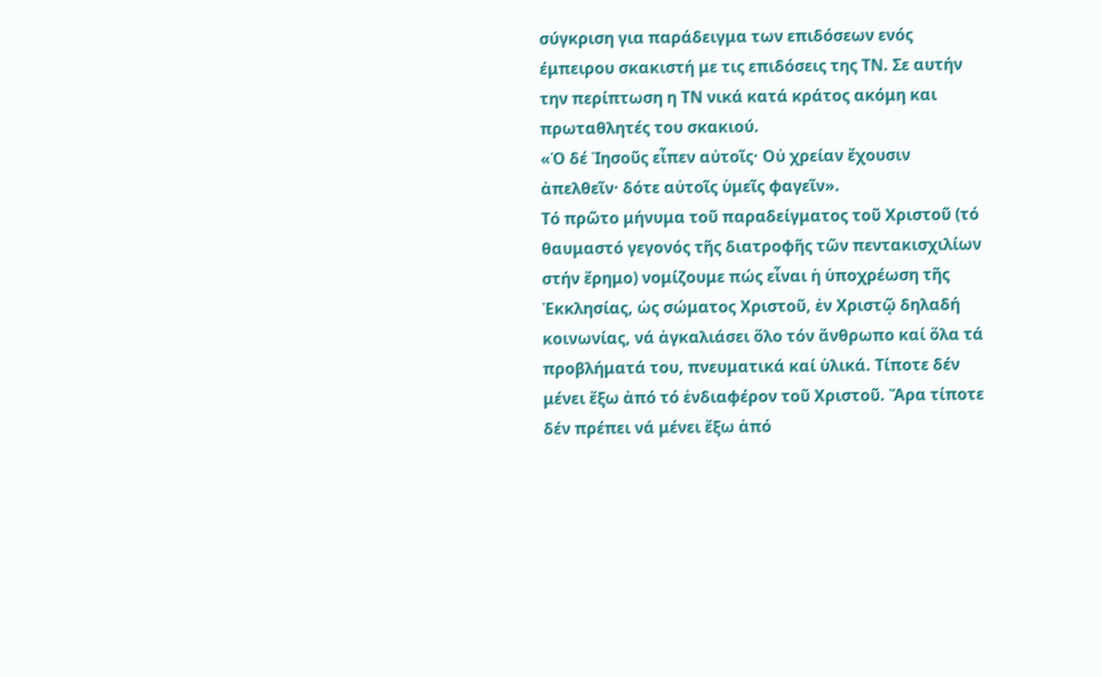σύγκριση για παράδειγμα των επιδόσεων ενός έμπειρου σκακιστή με τις επιδόσεις της ΤΝ. Σε αυτήν την περίπτωση η ΤΝ νικά κατά κράτος ακόμη και πρωταθλητές του σκακιού.
«Ὁ δέ Ἰησοῦς εἶπεν αὐτοῖς· Οὐ χρείαν ἔχουσιν ἀπελθεῖν· δότε αὐτοῖς ὑμεῖς φαγεῖν».
Τό πρῶτο μήνυμα τοῦ παραδείγματος τοῦ Χριστοῦ (τό θαυμαστό γεγονός τῆς διατροφῆς τῶν πεντακισχιλίων στήν ἔρημο) νομίζουμε πώς εἶναι ἡ ὑποχρέωση τῆς Ἐκκλησίας, ὡς σώματος Χριστοῦ, ἐν Χριστῷ δηλαδή κοινωνίας, νά ἀγκαλιάσει ὅλο τόν ἄνθρωπο καί ὅλα τά προβλήματά του, πνευματικά καί ὑλικά. Τίποτε δέν μένει ἔξω ἀπό τό ἐνδιαφέρον τοῦ Χριστοῦ. Ἄρα τίποτε δέν πρέπει νά μένει ἔξω ἀπό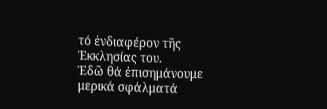τό ἐνδιαφέρον τῆς Ἐκκλησίας του.
Ἐδῶ θά ἐπισημάνουμε μερικά σφάλματά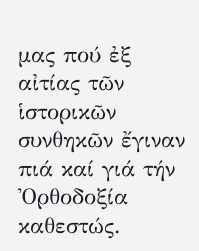μας πού ἐξ αἰτίας τῶν ἱστορικῶν συνθηκῶν ἔγιναν πιά καί γιά τήν Ὀρθοδοξία καθεστώς.